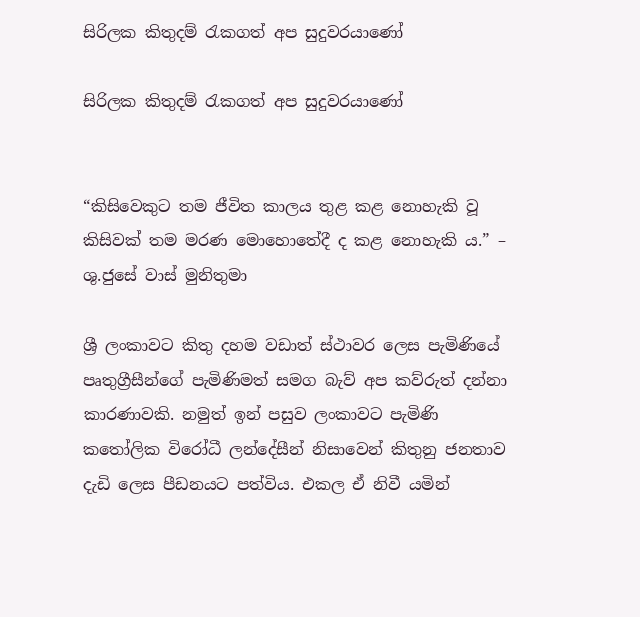සිරිලක කිතුදම් රැකගත් අප සුදුවරයාණෝ

සිරිලක කිතුදම් රැකගත් අප සුදුවරයාණෝ


“කිසිවෙකුට තම ජීවිත කාලය තුළ කළ නොහැකි වූ කිසිවක් තම මරණ මොහොතේදී ද කළ නොහැකි ය.” – ශු.ජුසේ වාස් මුනිතුමා

ශ්‍රී ලංකාවට කිතු දහම වඩාත් ස්ථාවර ලෙස පැමිණියේ පෘතුග්‍රීසීන්ගේ පැමිණිමත් සමග බැව් අප කව්රුත් දන්නා කාරණාවකි. නමුත් ඉන් පසුව ලංකාවට පැමිණි කතෝලික විරෝධී ලන්දේසීන් නිසාවෙන් කිතුනු ජනතාව දැඩි ලෙස පීඩනයට පත්විය. එකල ඒ නිවී යමින්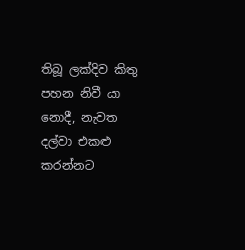තිබූ ලක්දිව කිතු පහන නිවී යා නොදී, නැවත දල්වා එකළු කරන්නට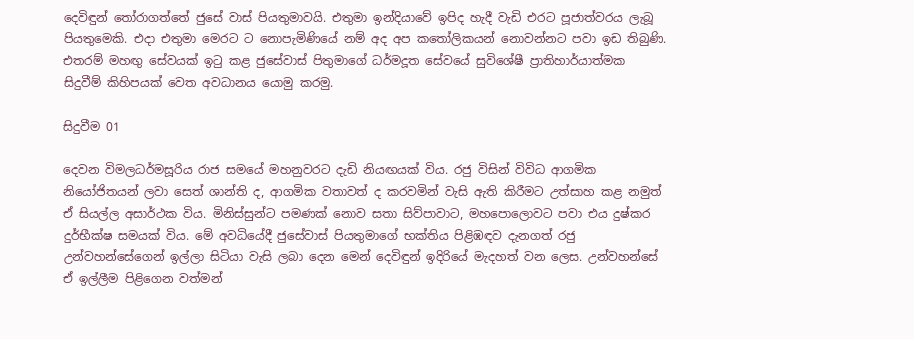දෙවිඳුන් තෝරාගත්තේ ජුසේ වාස් පියතුමාවයි. එතුමා ඉන්දියාවේ ඉපිද හැදී වැඩි එරට පූජාත්වරය ලැබූ පියතුමෙකි. එදා එතුමා මෙරට ට නොපැමිණියේ නම් අද අප කතෝලිකයන් නොවන්නට පවා ඉඩ තිබුණි. එතරම් මහඟු සේවයක් ඉටු කළ ජුසේවාස් පිතුමාගේ ධර්මදූත සේවයේ සුවිශේෂී ප්‍රාතිහාර්යාත්මක සිදුවීම් කිහිපයක් වෙත අවධානය යොමු කරමු.

සිදුවීම 01

දෙවන විමලධර්මසූරිය රාජ සමයේ මහනුවරට දැඩි නියඟයක් විය. රජු විසින් විවිධ ආගමික නියෝජිතයන් ලවා සෙත් ශාන්ති ද, ආගමික වතාවත් ද කරවමින් වැසි ඇති කිරීමට උත්සාහ කළ නමුත් ඒ සියල්ල අසාර්ථක විය. මිනිස්සුන්ට පමණක් නොව සතා සිව්පාවාට, මහපොලොවට පවා එය දුෂ්කර දුර්භීක්ෂ සමයක් විය. මේ අවධියේදී ජුසේවාස් පියතුමාගේ භක්තිය පිළිඹඳව දැනගත් රජු උන්වහන්සේගෙන් ඉල්ලා සිටියා වැසි ලබා දෙන මෙන් දෙවිඳුන් ඉදිරියේ මැදහත් වන ලෙස. උන්වහන්සේ ඒ ඉල්ලීම පිළිගෙන වත්මන්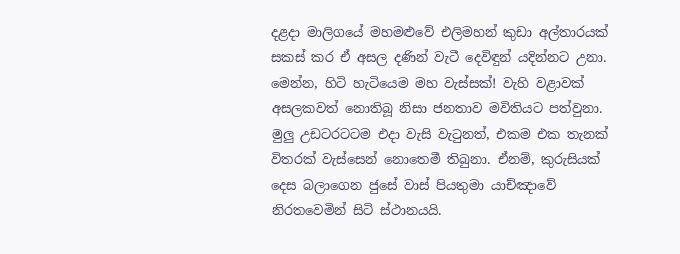දළදා මාලිගයේ මහමළුවේ එලිමහන් කුඩා අල්තා‍රයක් සකස් ක‍ර ඒ අසල දණින් වැටී දෙවිඳුන් යදින්නට උනා. මෙන්න, හිටි හැටියෙම මහ වැස්සක්! වැහි වළාවක් අසලකවත් නොතිබූ නිසා ජනතාව මවිතියට පත්වුනා. මුලු උඩටරටටම එදා වැසි වැටුනත්, එකම එක තැනක් විතරක් වැස්සෙන් නොතෙමී තිබුනා. ඒනම්, කුරුසියක් දෙස බලාගෙන ජුසේ වාස් පියතුමා යාච්ඤාවේ නිරතවෙමින් සිටි ස්ථානයයි.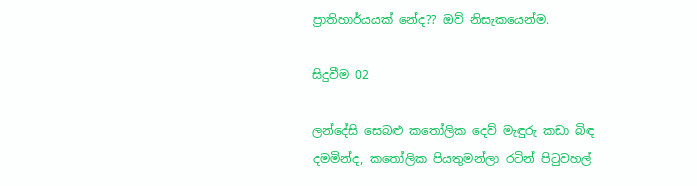ප්‍රාතිහාර්යයක් නේද?? ඔව් නිසැකයෙන්ම.

සිදුවීම 02

ලන්දේසි සෙබළු කතෝලික දෙව් මැඳුරු කඩා බිඳ දමමින්ද, කතෝලික පියතුමන්ලා රටින් පිටුවහල්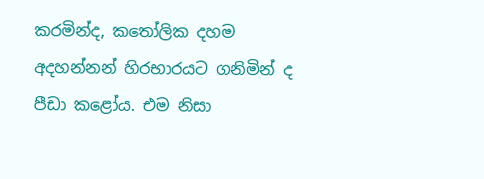කරමින්ද, කතෝලික දහම අදහන්නන් හිරභාරයට ගනිමින් ද පීඩා කළෝය. එම නිසා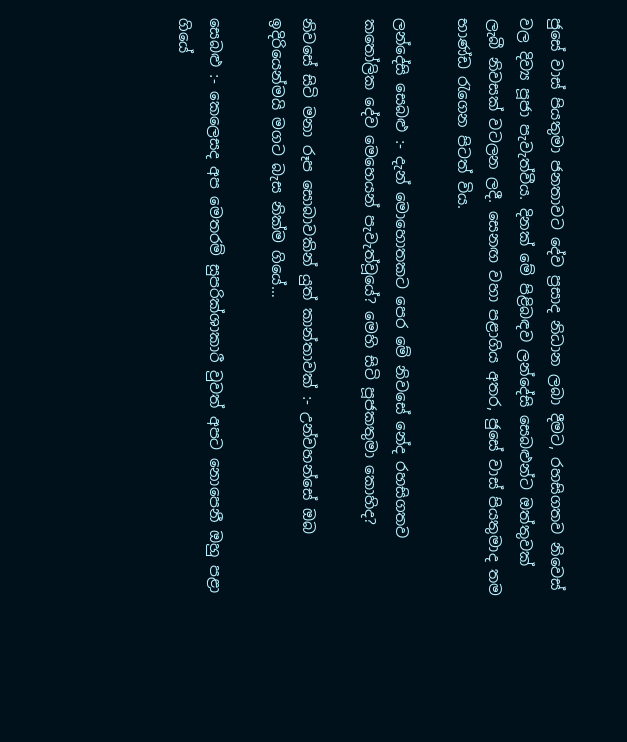ජුසේ වාස් පියතුමා ජනතාවට දේව ප්‍රසාද නිධාන ලබා දීමට, රහසිගතව නිවෙස් වල දිව්‍ය පූජා පැවැත්වීය. දිනක් මේ පිළිබඳව ලන්දේසි සෙබළුන්ට ඔත්තුවක් ලැබී නිවසක් වටලන ලදී. සෙනඟ වහා පළාගිය අතර, ජුසේ වාස් පියතුමාද තම භාණ්ඩ රැගෙන පිටත් විය.

ලන්දේසි සෙබළු :- දැන් මොහොතකට පෙර මේ නිවසේ නේද රහසිගතව කතෝලික දේව මෙහෙයන් පැවැත්වූයේ? මෙහි සිටි පූජකතුමා කොහිද?

නිවසේ සිටි මනා රූප සොබාවකින් යුත් කාන්තාවක් :- උන්වහන්සේ ඔබ ඉදිරියෙන්මයි මගට බැස නික්ම ගියේ…

සෙබළු :- කෙලෙසද අප මෙතරම් සුපරික්ශාකාරී වුවත් අපට නොපෙනී ඔහු පළා ගියේ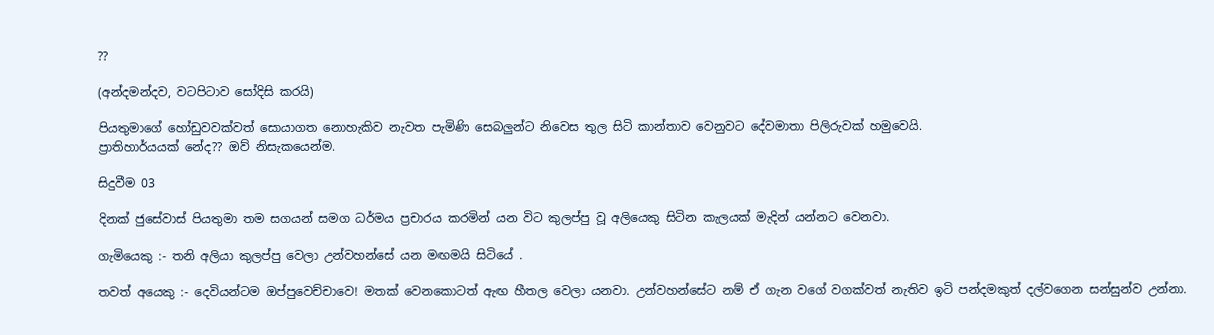??

(අන්දමන්දව, වටපිටාව සෝදිසි කරයි)

පියතුමාගේ හෝඩුවවක්වත් සොයාගත නොහැකිව නැවත පැමිණි සෙබලුන්ට නිවෙස තුල සිටි කාන්තාව වෙනුවට දේවමාතා පිලිරුවක් හමුවෙයි.
ප්‍රාතිහාර්යයක් නේද?? ඔව් නිසැකයෙන්ම.

සිදුවීම 03

දිනක් ජුසේවාස් පියතුමා තම සගයන් සමග ධර්මය ප්‍රචාරය කරමින් යන විට කුලප්පු වූ අලියෙකු සිටින කැලයක් මැදින් යන්නට වෙනවා.

ගැමියෙකු :- තනි අලියා කුලප්පු වෙලා උන්වහන්සේ යන මඟමයි සිටියේ .

තවත් අයෙකු :- දෙවියන්ටම ඔප්පුවෙච්චාවෙ! මතක් වෙනකොටත් ඇඟ හීතල වෙලා යනවා. උන්වහන්සේට නම් ඒ ගැන වගේ වගක්වත් නැතිව ඉටි පන්දමකුත් දල්වගෙන සන්සුන්ව උන්නා.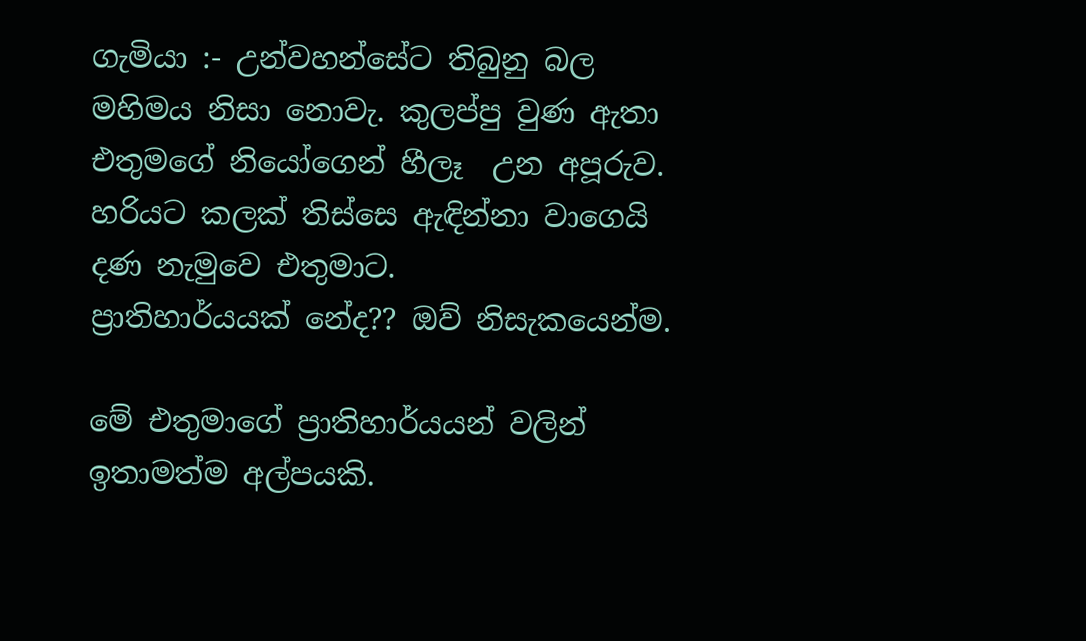ගැමියා :- උන්වහන්සේට තිබුනු බල මහිමය නිසා නොවැ. කුලප්පු වුණ ඇතා එතුමගේ නියෝගෙන් හීලෑ  උන අපූරුව. හරියට කලක් තිස්සෙ ඇඳින්නා වාගෙයි දණ නැමුවෙ එතුමාට.
ප්‍රාතිහාර්යයක් නේද?? ඔව් නිසැකයෙන්ම.

මේ එතුමාගේ ප්‍රාතිහාර්යයන් වලින් ඉතාමත්ම අල්පයකි.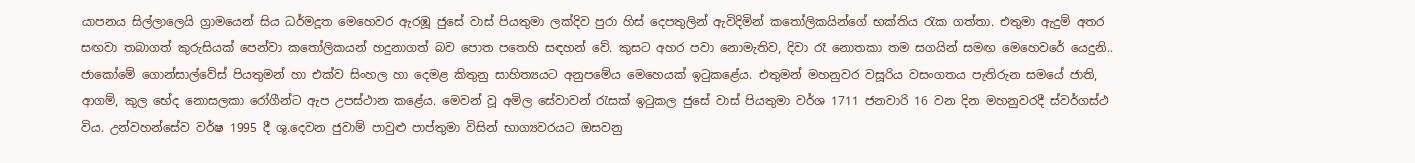යාපනය සිල්ලාලෙයි ග්‍රාමයෙන් සිය ධර්මදූත මෙහෙවර ඇරඹූ ජුසේ වාස් පියතුමා ලක්දිව පුරා හිස් දෙපතුලින් ඇවිදිමින් කතෝලිකයින්ගේ භක්තිය රැක ගත්තා. එතුමා ඇදුම් අතර සඟවා තබාගත් කුරුසියක් පෙන්වා කතෝලිකයන් හදුනාගත් බව පොත පතෙහි සඳහන් වේ. කුසට අහර පවා නොමැතිව, දිවා රෑ නොතකා තම සගයින් සමඟ මෙහෙවරේ යෙදුනි.. ජාකෝමේ ගොන්සාල්වේස් පියතුමන් හා එක්ව සිංහල හා දෙමළ කිතුනු සාහිත්‍යයට අනුපමේය මෙහෙයක් ඉටුකළේය. එතුමන් මහනුවර වසූරිය වසංගතය පැතිරුන සමයේ ජාති, ආගම්, කුල භේද නොසලකා රෝගීන්ට ඇප උපස්ථාන කළේය. මෙවන් වූ අමිල සේවාවන් රැසක් ඉටුකල ජුසේ වාස් පියතුමා වර්ශ 1711 ජනවාරි 16 වන දින මහනුවරදී ස්වර්ගස්ථ විය. උන්වහන්සේව වර්ෂ 1995 දී ශු.දෙවන ජුවාම් පාවුළු පාප්තුමා විසින් භාග්‍යවරයට ඔසවනු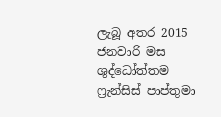ලැබූ අතර 2015 ජනවාරි මස ශුද්ධෝත්තම ෆ්‍රැන්සිස් පාප්තුමා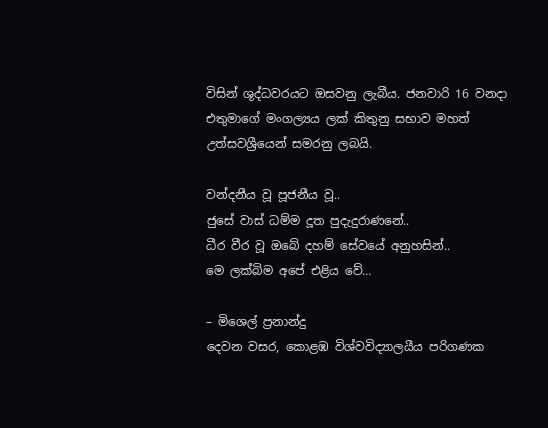විසින් ශුද්ධවරයට ඔසවනු ලැබීය. ජනවාරි 16 වනදා එතුමාගේ මංගල්‍යය ලක් කිතුනු සභාව මහත් උත්සවශ්‍රීයෙන් සමරනු ලබයි.

වන්දනීය වූ පූජනීය වූ..
ජුසේ වාස් ධම්ම දූත පුදැදුරාණනේ..
ධීර වීර වූ ඔබේ දහම් සේවයේ අනුහසින්..
මෙ ලක්බිම අපේ එළිය වේ…

– මිශෙල් ප්‍රනාන්දු
දෙවන වසර, කොළඹ විශ්වවිද්‍යාලයීය පරිගණක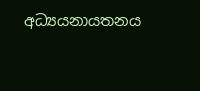අධ්‍යයනායතනය